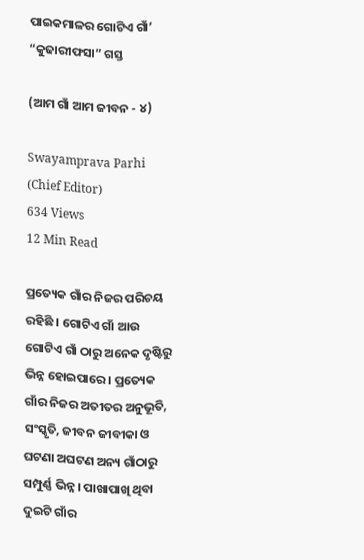ପାଇକମାଳର ଗୋଟିଏ ଗାଁ’ “କୁଢାରୀଫସା” ଗସ୍ତ

(ଆମ ଗାଁ ଆମ ଜୀବନ - ୪)

Swayamprava Parhi (Chief Editor)
634 Views
12 Min Read

ପ୍ରତ୍ୟେକ ଗାଁର ନିଜର ପରିଚୟ ରହିଛି । ଗୋଟିଏ ଗାଁ ଆଉ ଗୋଟିଏ ଗାଁ ଠାରୁ ଅନେକ ଦୃଷ୍ଟିରୁ ଭିନ୍ନ ହୋଇପାରେ । ପ୍ରତ୍ୟେକ ଗାଁର ନିଜର ଅତୀତର ଅନୁଭୂତି, ସଂସ୍କୃତି, ଜୀବନ ଜୀବୀକା ଓ ଘଟଣା ଅଘଟଣ ଅନ୍ୟ ଗାଁଠାରୁ ସମ୍ପୁର୍ଣ୍ଣ ଭିନ୍ନ । ପାଖାପାଖି ଥିବା ଦୁଇଟି ଗାଁର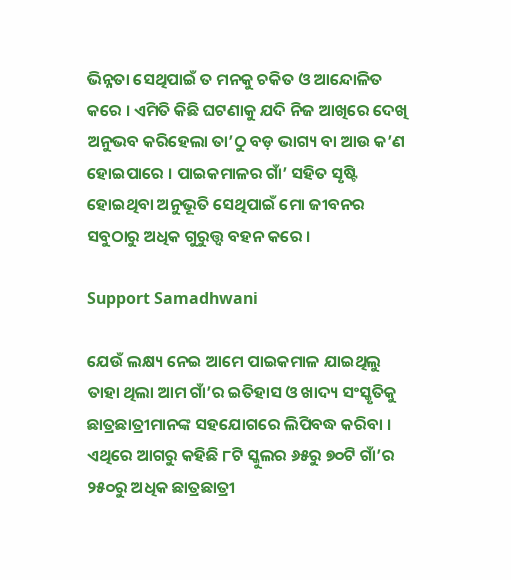ଭିନ୍ନତା ସେଥିପାଇଁ ତ ମନକୁ ଚକିତ ଓ ଆନ୍ଦୋଳିତ କରେ । ଏମିତି କିଛି ଘଟଣାକୁ ଯଦି ନିଜ ଆଖିରେ ଦେଖି ଅନୁଭବ କରିହେଲା ତା’ଠୁ ବଡ଼ ଭାଗ୍ୟ ବା ଆଉ କ’ଣ ହୋଇପାରେ । ପାଇକମାଳର ଗାଁ’ ସହିତ ସୃଷ୍ଟି ହୋଇଥିବା ଅନୁଭୂତି ସେଥିପାଇଁ ମୋ ଜୀବନର ସବୁଠାରୁ ଅଧିକ ଗୁରୁତ୍ତ୍ୱ ବହନ କରେ ।

Support Samadhwani

ଯେଉଁ ଲକ୍ଷ୍ୟ ନେଇ ଆମେ ପାଇକମାଳ ଯାଇଥିଲୁ ତାହା ଥିଲା ଆମ ଗାଁ’ର ଇତିହାସ ଓ ଖାଦ୍ୟ ସଂସ୍କୃତିକୁ ଛାତ୍ରଛାତ୍ରୀମାନଙ୍କ ସହଯୋଗରେ ଲିପିବଦ୍ଧ କରିବା । ଏଥିରେ ଆଗରୁ କହିଛି ୮ଟି ସ୍କୁଲର ୬୫ରୁ ୭୦ଟି ଗାଁ’ର ୨୫୦ରୁ ଅଧିକ ଛାତ୍ରଛାତ୍ରୀ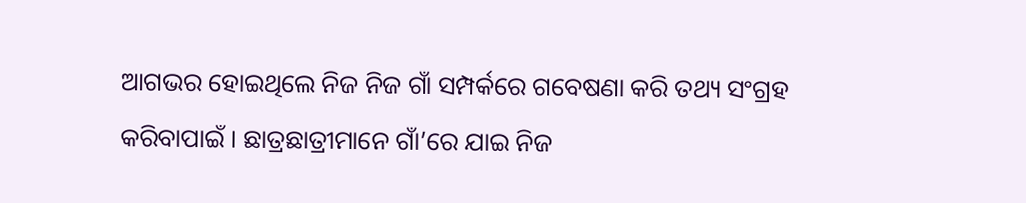ଆଗଭର ହୋଇଥିଲେ ନିଜ ନିଜ ଗାଁ ସମ୍ପର୍କରେ ଗବେଷଣା କରି ତଥ୍ୟ ସଂଗ୍ରହ କରିବାପାଇଁ । ଛାତ୍ରଛାତ୍ରୀମାନେ ଗାଁ’ରେ ଯାଇ ନିଜ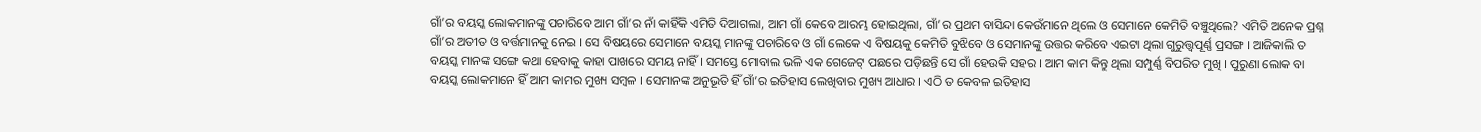ଗାଁ’ର ବୟସ୍କ ଲୋକମାନଙ୍କୁ ପଚାରିବେ ଆମ ଗାଁ’ର ନାଁ କାହିଁକି ଏମିତି ଦିଆଗଲା, ଆମ ଗାଁ କେବେ ଆରମ୍ଭ ହୋଇଥିଲା, ଗାଁ’ର ପ୍ରଥମ ବାସିନ୍ଦା କେଉଁମାନେ ଥିଲେ ଓ ସେମାନେ କେମିତି ବଞ୍ଚୁଥିଲେ? ଏମିତି ଅନେକ ପ୍ରଶ୍ନ ଗାଁ’ର ଅତୀତ ଓ ବର୍ତ୍ତମାନକୁ ନେଇ । ସେ ବିଷୟରେ ସେମାନେ ବୟସ୍କ ମାନଙ୍କୁ ପଚାରିବେ ଓ ଗାଁ ଲେକେ ଏ ବିଷୟକୁ କେମିତି ବୁଝିବେ ଓ ସେମାନଙ୍କୁ ଉତ୍ତର କରିବେ ଏଇଟା ଥିଲା ଗୁରୁତ୍ତ୍ୱପୂର୍ଣ୍ଣ ପ୍ରସଙ୍ଗ । ଆଜିକାଲି ତ ବୟସ୍କ ମାନଙ୍କ ସଙ୍ଗେ କଥା ହେବାକୁ କାହା ପାଖରେ ସମୟ ନାହିଁ । ସମସ୍ତେ ମୋବାଲ ଭଳି ଏକ ଗେଜେଟ୍ ପଛରେ ପଡ଼ିଛନ୍ତି ସେ ଗାଁ ହେଉକି ସହର । ଆମ କାମ କିନ୍ତୁ ଥିଲା ସମ୍ପୁର୍ଣ୍ଣ ବିପରିତ ମୁଖି । ପୁରୁଣା ଲୋକ ବା ବୟସ୍କ ଲୋକମାନେ ହିଁ ଆମ କାମର ମୁଖ୍ୟ ସମ୍ବଳ । ସେମାନଙ୍କ ଅନୁଭୂତି ହିଁ ଗାଁ’ର ଇତିହାସ ଲେଖିବାର ମୁଖ୍ୟ ଆଧାର । ଏଠି ତ କେବଳ ଇତିହାସ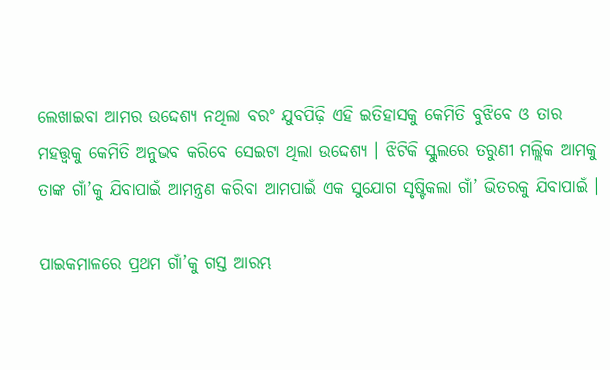ଲେଖାଇବା ଆମର ଉଦ୍ଦେଶ୍ୟ ନଥିଲା ବରଂ ଯୁବପିଢ଼ି ଏହି ଇତିହାସକୁ କେମିତି ବୁଝିବେ ଓ ତାର ମହତ୍ତ୍ୱକୁ କେମିତି ଅନୁଭବ କରିବେ ସେଇଟା ଥିଲା ଉଦ୍ଦେଶ୍ୟ । ଝିଟିକି ସ୍କୁଲରେ ତରୁଣୀ ମଲ୍ଲିକ ଆମକୁ ତାଙ୍କ ଗାଁ’କୁ ଯିବାପାଇଁ ଆମନ୍ତ୍ରଣ କରିବା ଆମପାଇଁ ଏକ ସୁଯୋଗ ସୃଷ୍ଟିକଲା ଗାଁ’ ଭିତରକୁ ଯିବାପାଇଁ ।

ପାଇକମାଳରେ ପ୍ରଥମ ଗାଁ’କୁ ଗସ୍ତ ଆରମ୍ଭ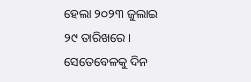ହେଲା ୨୦୨୩ ଜୁଲାଇ ୨୯ ତାରିଖରେ । ସେତେବେଳକୁ ଦିନ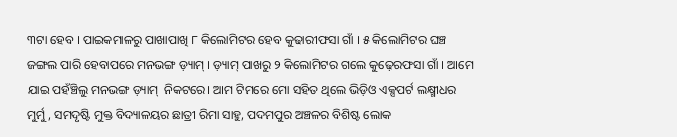୩ଟା ହେବ । ପାଇକମାଳରୁ ପାଖାପାଖି ୮ କିଲୋମିଟର ହେବ କୁଢାରୀଫସା ଗାଁ । ୫ କିଲୋମିଟର ଘଞ୍ଚ ଜଙ୍ଗଲ ପାରି ହେବାପରେ ମନଭଙ୍ଗ ଡ଼୍ୟାମ୍ । ଡ଼୍ୟାମ୍ ପାଖରୁ ୨ କିଲୋମିଟର ଗଲେ କୁଢ଼େରଫସା ଗାଁ । ଆମେ ଯାଇ ପହଁଞ୍ଚିଲୁ ମନଭଙ୍ଗ ଡ଼୍ୟାମ୍  ନିକଟରେ। ଆମ ଟିମରେ ମୋ ସହିତ ଥିଲେ ଭିଡ଼ିଓ ଏକ୍ସପର୍ଟ ଲକ୍ଷ୍ମୀଧର ମୁର୍ମୁ, ସମଦୃଷ୍ଟି ମୁକ୍ତ ବିଦ୍ୟାଳୟର ଛାତ୍ରୀ ରିମା ସାହୁ, ପଦମପୁର ଅଞ୍ଚଳର ବିଶିଷ୍ଟ ଲୋକ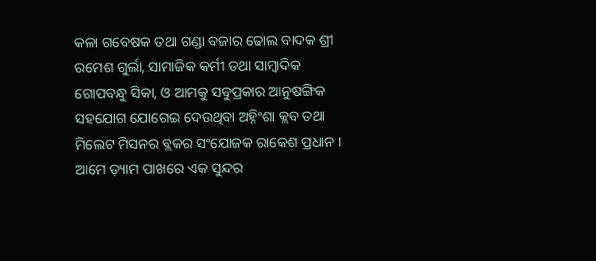କଳା ଗବେଷକ ତଥା ଗଣ୍ଡା ବଜାର ଢୋଲ ବାଦକ ଶ୍ରୀ ରମେଶ ଗୁର୍ଲା, ସାମାଜିକ କର୍ମୀ ତଥା ସାମ୍ବାଦିକ ଗୋପବନ୍ଧୁ ସିକା, ଓ ଆମକୁ ସବୁପ୍ରକାର ଆନୁଷଙ୍ଗିକ ସହଯୋଗ ଯୋଗେଇ ଦେଉଥିବା ଅହ୍ନିଂଶା କ୍ଲବ ତଥା ମିଲେଟ ମିସନର ବ୍ଲକର ସଂଯୋଜକ ରାକେଶ ପ୍ରଧାନ । ଆମେ ଡ଼୍ୟାମ ପାଖରେ ଏକ ସୁନ୍ଦର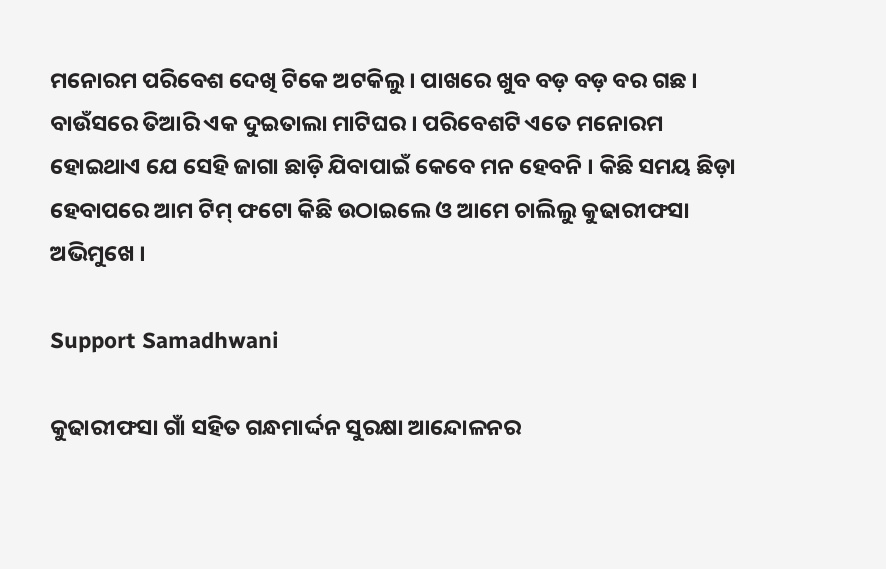ମନୋରମ ପରିବେଶ ଦେଖି ଟିକେ ଅଟକିଲୁ । ପାଖରେ ଖୁବ ବଡ଼ ବଡ଼ ବର ଗଛ । ବାଉଁସରେ ତିଆରି ଏକ ଦୁଇତାଲା ମାଟିଘର । ପରିବେଶଟି ଏତେ ମନୋରମ ହୋଇଥାଏ ଯେ ସେହି ଜାଗା ଛାଡ଼ି ଯିବାପାଇଁ କେବେ ମନ ହେବନି । କିଛି ସମୟ ଛିଡ଼ା ହେବାପରେ ଆମ ଟିମ୍ ଫଟୋ କିଛି ଉଠାଇଲେ ଓ ଆମେ ଚାଲିଲୁ କୁଢାରୀଫସା ଅଭିମୁଖେ ।

Support Samadhwani

କୁଢାରୀଫସା ଗାଁ ସହିତ ଗନ୍ଧମାର୍ଦ୍ଦନ ସୁରକ୍ଷା ଆନ୍ଦୋଳନର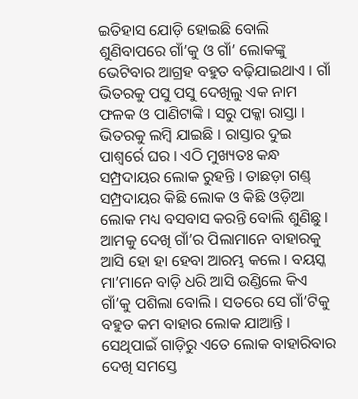ଇତିହାସ ଯୋଡ଼ି ହୋଇଛି ବୋଲି ଶୁଣିବାପରେ ଗାଁ’କୁ ଓ ଗାଁ’ ଲୋକଙ୍କୁ ଭେଟିବାର ଆଗ୍ରହ ବହୁତ ବଢ଼ିଯାଇଥାଏ । ଗାଁ ଭିତରକୁ ପସୁ ପସୁ ଦେଖିଲୁ ଏକ ନାମ ଫଳକ ଓ ପାଣିଟାଙ୍କି । ସରୁ ପକ୍କା ରାସ୍ତା । ଭିତରକୁ ଲମ୍ବି ଯାଇଛି । ରାସ୍ତାର ଦୁଇ ପାଶ୍ୱର୍ରେ ଘର । ଏଠି ମୁଖ୍ୟତଃ କନ୍ଧ ସମ୍ପ୍ରଦାୟର ଲୋକ ରୁହନ୍ତି । ତାଛଡ଼ା ଗଣ୍ଡ୍ ସମ୍ପ୍ରଦାୟର କିଛି ଲୋକ ଓ କିଛି ଓଡ଼ିଆ ଲୋକ ମଧ୍ୟ ବସବାସ କରନ୍ତି ବୋଲି ଶୁଣିଛୁ । ଆମକୁ ଦେଖି ଗାଁ’ର ପିଲାମାନେ ବାହାରକୁ ଆସି ହୋ ହା ହେବା ଆରମ୍ଭ କଲେ । ବୟସ୍କ ମା’ମାନେ ବାଡ଼ି ଧରି ଆସି ଉଣ୍ଡିଲେ କିଏ ଗାଁ’କୁ ପଶିଲା ବୋଲି । ସତରେ ସେ ଗାଁ’ଟିକୁ ବହୁତ କମ ବାହାର ଲୋକ ଯାଆନ୍ତି । ସେଥିପାଇଁ ଗାଡ଼ିରୁ ଏତେ ଲୋକ ବାହାରିବାର ଦେଖି ସମସ୍ତେ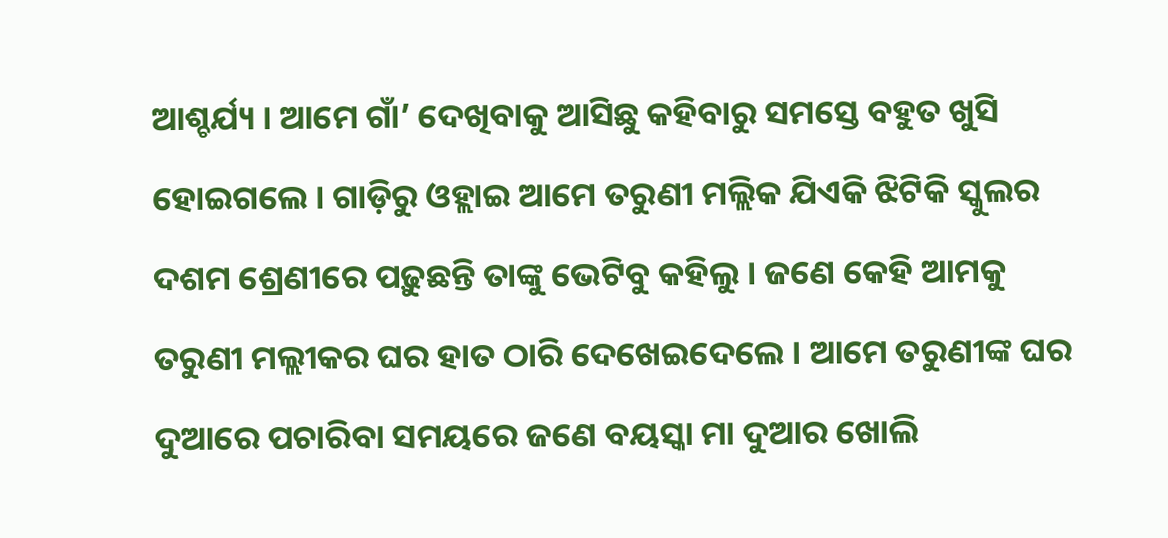ଆଶ୍ଚର୍ଯ୍ୟ । ଆମେ ଗାଁ’ ଦେଖିବାକୁ ଆସିଛୁ କହିବାରୁ ସମସ୍ତେ ବହୁତ ଖୁସି ହୋଇଗଲେ । ଗାଡ଼ିରୁ ଓହ୍ଲାଇ ଆମେ ତରୁଣୀ ମଲ୍ଲିକ ଯିଏକି ଝିଟିକି ସ୍କୁଲର ଦଶମ ଶ୍ରେଣୀରେ ପଢ଼ୁଛନ୍ତି ତାଙ୍କୁ ଭେଟିବୁ କହିଲୁ । ଜଣେ କେହି ଆମକୁ ତରୁଣୀ ମଲ୍ଲୀକର ଘର ହାତ ଠାରି ଦେଖେଇଦେଲେ । ଆମେ ତରୁଣୀଙ୍କ ଘର ଦୁଆରେ ପଚାରିବା ସମୟରେ ଜଣେ ବୟସ୍କା ମା ଦୁଆର ଖୋଲି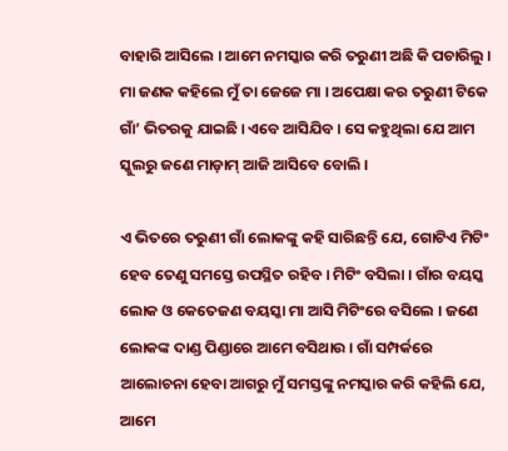ବାହାରି ଆସିଲେ । ଆମେ ନମସ୍କାର କରି ତରୁଣୀ ଅଛି କି ପଚାରିଲୁ । ମା ଜଣକ କହିଲେ ମୁଁ ତା ଜେଜେ ମା । ଅପେକ୍ଷା କର ତରୁଣୀ ଟିକେ ଗାଁ’ ଭିତରକୁ ଯାଇଛି । ଏବେ ଆସିଯିବ । ସେ କହୁଥିଲା ଯେ ଆମ ସ୍କୁଲରୁ ଜଣେ ମାଡ଼ାମ୍ ଆଜି ଆସିବେ ବୋଲି ।

ଏ ଭିତରେ ତରୁଣୀ ଗାଁ ଲୋକଙ୍କୁ କହି ସାରିଛନ୍ତି ଯେ, ଗୋଟିଏ ମିଟିଂ ହେବ ତେଣୁ ସମସ୍ତେ ଉପସ୍ଥିତ ରହିବ । ମିଟିଂ ବସିଲା । ଗାଁର ବୟସ୍କ ଲୋକ ଓ କେତେଜଣ ବୟସ୍କା ମା ଆସି ମିଟିଂରେ ବସିଲେ । ଜଣେ ଲୋକଙ୍କ ଦାଣ୍ଡ ପିଣ୍ଡାରେ ଆମେ ବସିଥାଉ । ଗାଁ ସମ୍ପର୍କରେ ଆଲୋଚନା ହେବା ଆଗରୁ ମୁଁ ସମସ୍ତଙ୍କୁ ନମସ୍କାର କରି କହିଲି ଯେ, ଆମେ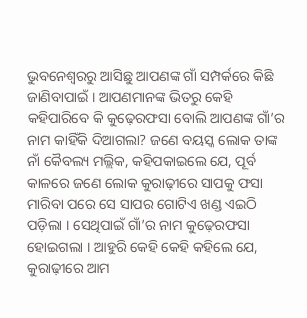ଭୁବନେଶ୍ୱରରୁ ଆସିଛୁ ଆପଣଙ୍କ ଗାଁ ସମ୍ପର୍କରେ କିଛି ଜାଣିବାପାଇଁ । ଆପଣମାନଙ୍କ ଭିତରୁ କେହି କହିପାରିବେ କି କୁଢ଼େରଫସା ବୋଲି ଆପଣଙ୍କ ଗାଁ’ର ନାମ କାହିଁକି ଦିଆଗଲା? ଜଣେ ବୟସ୍କ ଲୋକ ତାଙ୍କ ନାଁ କୈବଲ୍ୟ ମଲ୍ଲିକ, କହିପକାଇଲେ ଯେ, ପୂର୍ବ କାଳରେ ଜଣେ ଲୋକ କୁରାଢ଼ୀରେ ସାପକୁ ଫସା ମାରିବା ପରେ ସେ ସାପର ଗୋଟିଏ ଖଣ୍ଡ ଏଇଠି ପଡ଼ିଲା । ସେଥିପାଇଁ ଗାଁ’ର ନାମ କୁଢ଼େରଫସା ହୋଇଗଲା । ଆହୁରି କେହି କେହି କହିଲେ ଯେ, କୁରାଢ଼ୀରେ ଆମ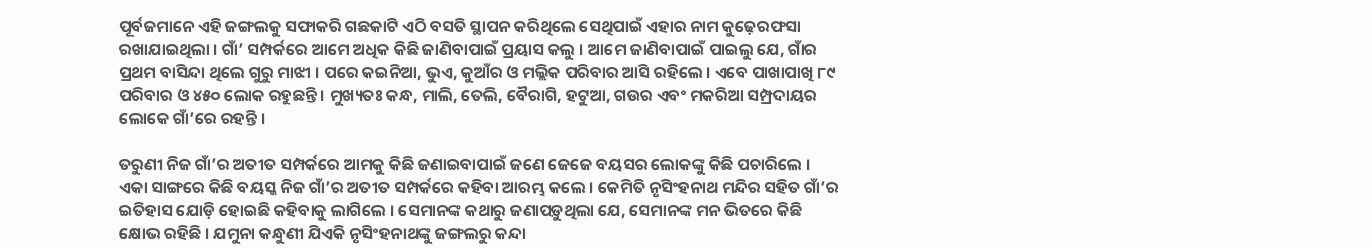ପୂର୍ବଜମାନେ ଏହି ଜଙ୍ଗଲକୁ ସଫାକରି ଗଛକାଟି ଏଠି ବସତି ସ୍ଥାପନ କରିଥିଲେ ସେଥିପାଇଁ ଏହାର ନାମ କୁଢ଼େରଫସା ରଖାଯାଇଥିଲା । ଗାଁ’ ସମ୍ପର୍କରେ ଆମେ ଅଧିକ କିଛି ଜାଣିବାପାଇଁ ପ୍ରୟାସ କଲୁ । ଆମେ ଜାଣିବାପାଇଁ ପାଇଲୁ ଯେ, ଗାଁର ପ୍ରଥମ ବାସିନ୍ଦା ଥିଲେ ଗୁରୁ ମାଝୀ । ପରେ କଇନିଆ, ଭୁଏ, କୁଆଁର ଓ ମଲ୍ଲିକ ପରିବାର ଆସି ରହିଲେ । ଏବେ ପାଖାପାଖି ୮୯ ପରିବାର ଓ ୪୫୦ ଲୋକ ରହୁଛନ୍ତି । ମୁଖ୍ୟତଃ କନ୍ଧ, ମାଲି, ତେଲି, ବୈରାଗି, ହଟୁଆ, ଗଉର ଏବଂ ମକରିଆ ସମ୍ପ୍ରଦାୟର ଲୋକେ ଗାଁ’ରେ ରହନ୍ତି ।

ତରୁଣୀ ନିଜ ଗାଁ’ର ଅତୀତ ସମ୍ପର୍କରେ ଆମକୁ କିଛି ଜଣାଇବାପାଇଁ ଜଣେ ଜେଜେ ବୟସର ଲୋକଙ୍କୁ କିଛି ପଚାରିଲେ । ଏକା ସାଙ୍ଗରେ କିଛି ବୟସ୍କ ନିଜ ଗାଁ’ର ଅତୀତ ସମ୍ପର୍କରେ କହିବା ଆରମ୍ଭ କଲେ । କେମିତି ନୃସିଂହନାଥ ମନ୍ଦିର ସହିତ ଗାଁ’ର ଇତିହାସ ଯୋଡ଼ି ହୋଇଛି କହିବାକୁ ଲାଗିଲେ । ସେମାନଙ୍କ କଥାରୁ ଜଣାପଡ଼ୁଥିଲା ଯେ, ସେମାନଙ୍କ ମନ ଭିତରେ କିଛି କ୍ଷୋଭ ରହିଛି । ଯମୁନା କନ୍ଧୁଣୀ ଯିଏକି ନୃସିଂହନାଥଙ୍କୁ ଜଙ୍ଗଲରୁ କନ୍ଦା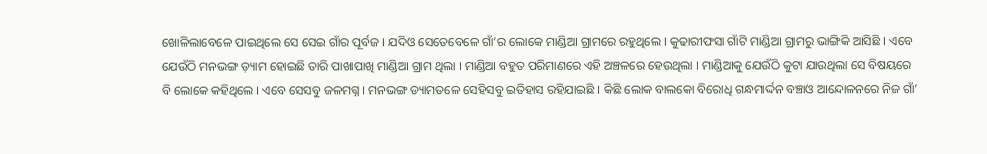ଖୋଳିଲାବେଳେ ପାଇଥିଲେ ସେ ସେଇ ଗାଁର ପୂର୍ବଜ । ଯଦିଓ ସେତେବେଳେ ଗାଁ’ର ଲୋକେ ମାଣ୍ଡିଆ ଗ୍ରାମରେ ରହୁଥିଲେ । କୁଢାରୀଫସା ଗାଁଟି ମାଣ୍ଡିଆ ଗ୍ରାମରୁ ଭାଙ୍ଗିକି ଆସିଛି । ଏବେ ଯେଉଁଠି ମନଭଙ୍ଗ ଡ଼୍ୟାମ ହୋଇଛି ତାରି ପାଖାପାଖି ମାଣ୍ଡିଆ ଗ୍ରାମ ଥିଲା । ମାଣ୍ଡିଆ ବହୁତ ପରିମାଣରେ ଏହି ଅଞ୍ଚଳରେ ହେଉଥିଲା । ମାଣ୍ଡିଆକୁ ଯେଉଁଠି କୁଟା ଯାଉଥିଲା ସେ ବିଷୟରେ ବି ଲୋକେ କହିଥିଲେ । ଏବେ ସେସବୁ ଜଳମଗ୍ନ । ମନଭଙ୍ଗ ଡ୍ୟାମତଳେ ସେହିସବୁ ଇତିହାସ ରହିଯାଇଛି । କିଛି ଲୋକ ବାଲକୋ ବିରୋଧି ଗନ୍ଧମାର୍ଦ୍ଦନ ବଞ୍ଚାଓ ଆନ୍ଦୋଳନରେ ନିଜ ଗାଁ’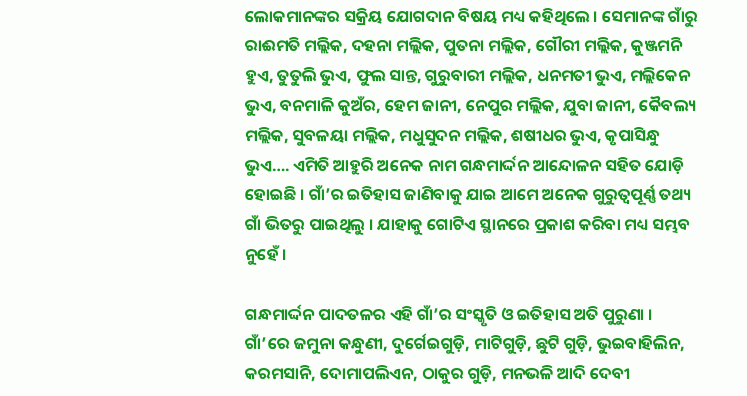ଲୋକମାନଙ୍କର ସକ୍ରିୟ ଯୋଗଦାନ ବିଷୟ ମଧ୍ୟ କହିଥିଲେ । ସେମାନଙ୍କ ଗାଁରୁ ରାଈମତି ମଲ୍ଲିକ, ଦହନା ମଲ୍ଲିକ, ପୁତନା ମଲ୍ଲିକ, ଗୌରୀ ମଲ୍ଲିକ, କୁଞ୍ଜମନି ହୁଏ, ତୁତୁଲି ଭୁଏ, ଫୁଲ ସାନ୍ତ, ଗୁରୁବାରୀ ମଲ୍ଲିକ, ଧନମତୀ ଭୁଏ, ମଲ୍ଲିକେନ ଭୁଏ, ବନମାଳି କୁଅଁର, ହେମ ଜାନୀ, ନେପୁର ମଲ୍ଲିକ, ଯୁବା ଜାନୀ, କୈବଲ୍ୟ ମଲ୍ଲିକ, ସୁବଳୟା ମଲ୍ଲିକ, ମଧୁସୁଦନ ମଲ୍ଲିକ, ଶଷୀଧର ଭୁଏ, କୃପାସିନ୍ଧୁ ଭୁଏ…. ଏମିତି ଆହୁରି ଅନେକ ନାମ ଗନ୍ଧମାର୍ଦ୍ଦନ ଆନ୍ଦୋଳନ ସହିତ ଯୋଡ଼ି ହୋଇଛି । ଗାଁ’ର ଇତିହାସ ଜାଣିବାକୁ ଯାଇ ଆମେ ଅନେକ ଗୁରୁତ୍ୱପୂର୍ଣ୍ଣ ତଥ୍ୟ ଗାଁ ଭିତରୁ ପାଇଥିଲୁ । ଯାହାକୁ ଗୋଟିଏ ସ୍ଥାନରେ ପ୍ରକାଶ କରିବା ମଧ୍ୟ ସମ୍ଭବ ନୁହେଁ ।

ଗନ୍ଧମାର୍ଦ୍ଦନ ପାଦତଳର ଏହି ଗାଁ’ର ସଂସ୍କୃତି ଓ ଇତିହାସ ଅତି ପୁରୁଣା । ଗାଁ’ରେ ଜମୁନା କନ୍ଧୁଣୀ, ଦୁର୍ଗେଇଗୁଡ଼ି, ମାଟିଗୁଡ଼ି, ଛୁଟି ଗୁଡ଼ି, ଭୁଇବାହିଲିନ, କରମସାନି, ଦୋମାପଲିଏନ, ଠାକୁର ଗୁଡ଼ି, ମନଭଳି ଆଦି ଦେବୀ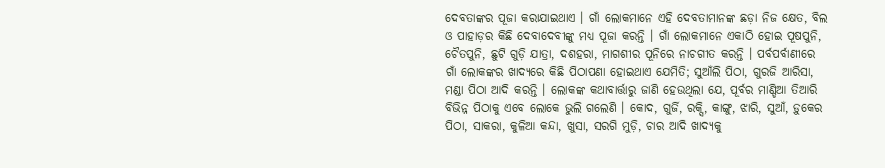ଦେବତାଙ୍କର ପୂଜା କରାଯାଇଥାଏ । ଗାଁ ଲୋକମାନେ ଏହି ଦେବତାମାନଙ୍କ ଛଡ଼ା ନିଜ କ୍ଷେତ, ବିଲ ଓ ପାହାଡ଼ର କିଛି ଦେବାଦେବୀଙ୍କୁ ମଧ୍ୟ ପୂଜା କରନ୍ତି । ଗାଁ ଲୋକମାନେ ଏକାଠି ହୋଇ ପୂଷପୁନି, ଚୈତପୁନି, ଛୁଟି ଗୁଡ଼ି ଯାତ୍ରା, ଦଶହରା, ମାଗଶୀର ପୂନିରେ ନାଚଗୀତ କରନ୍ତି । ପର୍ବପର୍ବାଣୀରେ ଗାଁ ଲୋକଙ୍କର ଖାଦ୍ୟରେ କିଛି ପିଠାପଣା ହୋଇଥାଏ ଯେମିତି; ସୁଆଁଲି ପିଠା, ଗୁରଜି ଆରିସା, ମଣ୍ଡା ପିଠା ଆଦି କରନ୍ତି । ଲୋକଙ୍କ କଥାବାର୍ତ୍ତାରୁ ଜାଣି ହେଉଥିଲା ଯେ, ପୂର୍ବର ମାଣ୍ଡିଆ ତିଆରି ବିଭିନ୍ନ ପିଠାକୁ ଏବେ ଲୋକେ ଭୁଲି ଗଲେଣି । କୋଦ, ଗୁର୍ଜି, ରକ୍ସି, କାଙ୍ଗୁ, ଝାରି, ସୁଆଁ, ଡ଼ୁକେର ପିଠା, ସାକରା, କୁଳିଆ କନ୍ଦା, ଖୁସା, ସରଗି ମୁଡ଼ି, ଚାର ଆଦି ଖାଦ୍ୟକୁ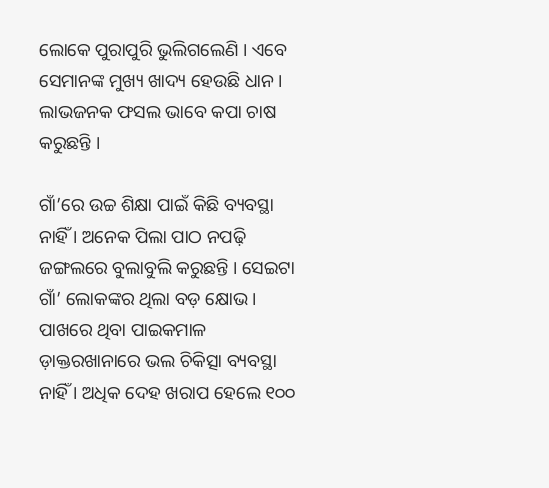ଲୋକେ ପୁରାପୁରି ଭୁଲିଗଲେଣି । ଏବେ ସେମାନଙ୍କ ମୁଖ୍ୟ ଖାଦ୍ୟ ହେଉଛି ଧାନ । ଲାଭଜନକ ଫସଲ ଭାବେ କପା ଚାଷ କରୁଛନ୍ତି ।

ଗାଁ’ରେ ଉଚ୍ଚ ଶିକ୍ଷା ପାଇଁ କିଛି ବ୍ୟବସ୍ଥା ନାହିଁ । ଅନେକ ପିଲା ପାଠ ନପଢ଼ି ଜଙ୍ଗଲରେ ବୁଲାବୁଲି କରୁଛନ୍ତି । ସେଇଟା ଗାଁ’ ଲୋକଙ୍କର ଥିଲା ବଡ଼ କ୍ଷୋଭ । ପାଖରେ ଥିବା ପାଇକମାଳ ଡ଼ାକ୍ତରଖାନାରେ ଭଲ ଚିକିତ୍ସା ବ୍ୟବସ୍ଥା ନାହିଁ । ଅଧିକ ଦେହ ଖରାପ ହେଲେ ୧୦୦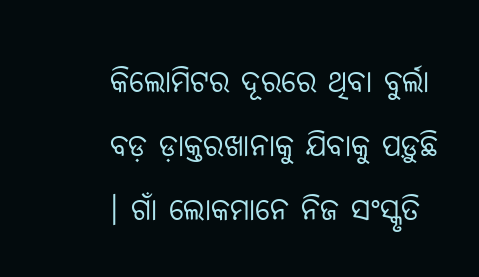କିଲୋମିଟର ଦୂରରେ ଥିବା ବୁର୍ଲା ବଡ଼ ଡ଼ାକ୍ତରଖାନାକୁ ଯିବାକୁ ପଡ଼ୁଛି । ଗାଁ ଲୋକମାନେ ନିଜ ସଂସ୍କୃତି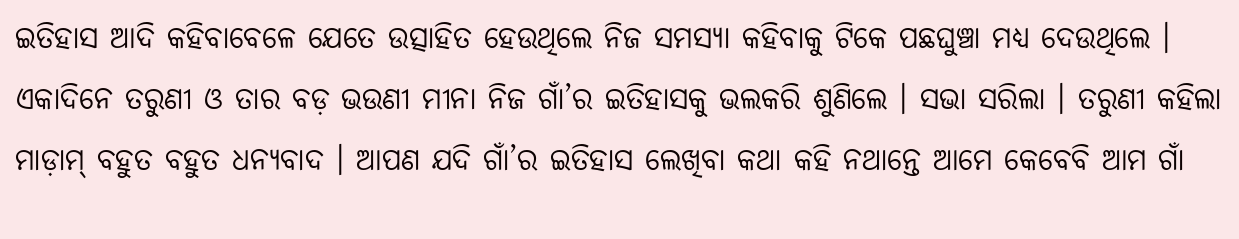ଇତିହାସ ଆଦି କହିବାବେଳେ ଯେତେ ଉତ୍ସାହିତ ହେଉଥିଲେ ନିଜ ସମସ୍ୟା କହିବାକୁ ଟିକେ ପଛଘୁଞ୍ଚା ମଧ୍ୟ ଦେଉଥିଲେ । ଏକାଦିନେ ତରୁଣୀ ଓ ତାର ବଡ଼ ଭଉଣୀ ମୀନା ନିଜ ଗାଁ’ର ଇତିହାସକୁ ଭଲକରି ଶୁଣିଲେ । ସଭା ସରିଲା । ତରୁଣୀ କହିଲା ମାଡ଼ାମ୍ ବହୁତ ବହୁତ ଧନ୍ୟବାଦ । ଆପଣ ଯଦି ଗାଁ’ର ଇତିହାସ ଲେଖିବା କଥା କହି ନଥାନ୍ତେ ଆମେ କେବେବି ଆମ ଗାଁ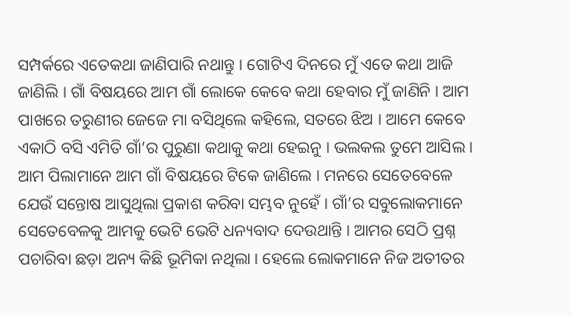ସମ୍ପର୍କରେ ଏତେକଥା ଜାଣିପାରି ନଥାନ୍ତୁ । ଗୋଟିଏ ଦିନରେ ମୁଁ ଏତେ କଥା ଆଜି ଜାଣିଲି । ଗାଁ ବିଷୟରେ ଆମ ଗାଁ ଲୋକେ କେବେ କଥା ହେବାର ମୁଁ ଜାଣିନି । ଆମ ପାଖରେ ତରୁଣୀର ଜେଜେ ମା ବସିଥିଲେ କହିଲେ, ସତରେ ଝିଅ । ଆମେ କେବେ ଏକାଠି ବସି ଏମିତି ଗାଁ’ର ପୁରୁଣା କଥାକୁ କଥା ହେଇନୁ । ଭଲକଲ ତୁମେ ଆସିଲ । ଆମ ପିଲାମାନେ ଆମ ଗାଁ ବିଷୟରେ ଟିକେ ଜାଣିଲେ । ମନରେ ସେତେବେଳେ ଯେଉଁ ସନ୍ତୋଷ ଆସୁଥିଲା ପ୍ରକାଶ କରିବା ସମ୍ଭବ ନୁହେଁ । ଗାଁ’ର ସବୁଲୋକମାନେ ସେତେବେଳକୁ ଆମକୁ ଭେଟି ଭେଟି ଧନ୍ୟବାଦ ଦେଉଥାନ୍ତି । ଆମର ସେଠି ପ୍ରଶ୍ନ ପଚାରିବା ଛଡ଼ା ଅନ୍ୟ କିଛି ଭୂମିକା ନଥିଲା । ହେଲେ ଲୋକମାନେ ନିଜ ଅତୀତର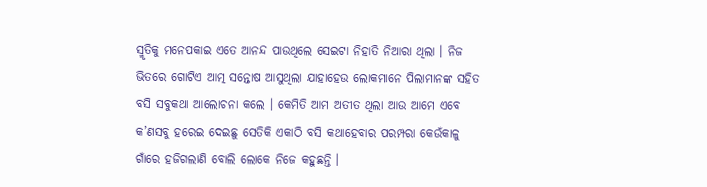ସ୍ମୃତିକୁ ମନେପକାଇ ଏତେ ଆନନ୍ଦ ପାଉଥିଲେ ସେଇଟା ନିହାତି ନିଆରା ଥିଲା । ନିଜ ଭିତରେ ଗୋଟିଏ ଆତ୍ମ ସନ୍ତୋଷ ଆସୁଥିଲା ଯାହାହେଉ ଲୋକମାନେ ପିଲାମାନଙ୍କ ସହିତ ବସି ସବୁକଥା ଆଲୋଚନା କଲେ । କେମିତି ଆମ ଅତୀତ ଥିଲା ଆଉ ଆମେ ଏବେ କ’ଣସବୁ ହରେଇ ଦେଇଛୁ ସେତିକି ଏକାଠି ବସି କଥାହେବାର ପରମ୍ପରା କେଉଁକାଳୁ ଗାଁରେ ହଜିଗଲାଣି ବୋଲି ଲୋକେ ନିଜେ କହୁଛନ୍ତି ।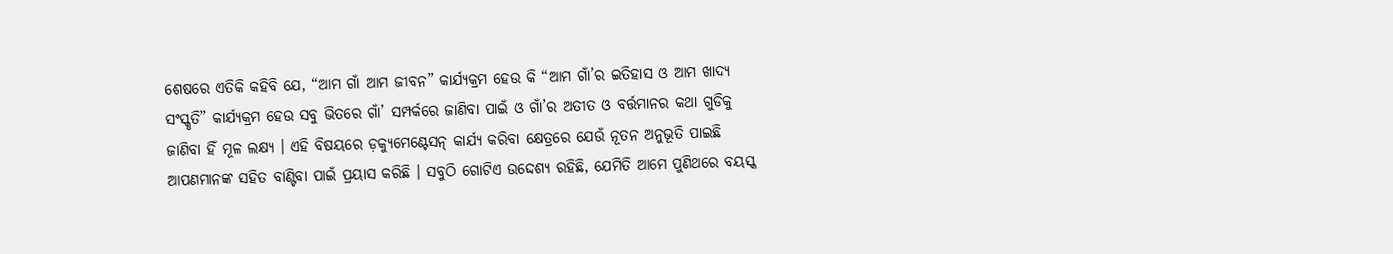ଶେଷରେ ଏତିକି କହିବି ଯେ, “ଆମ ଗାଁ ଆମ ଜୀବନ” କାର୍ଯ୍ୟକ୍ରମ ହେଉ କି “ଆମ ଗାଁ’ର ଇତିହାସ ଓ ଆମ ଖାଦ୍ୟ ସଂସ୍କୃତି” କାର୍ଯ୍ୟକ୍ରମ ହେଉ ସବୁ ଭିତରେ ଗାଁ’ ସମ୍ପର୍କରେ ଜାଣିବା ପାଇଁ ଓ ଗାଁ’ର ଅତୀତ ଓ ବର୍ତ୍ତମାନର କଥା ଗୁଡିକୁ ଜାଣିବା ହିଁ ମୂଳ ଲକ୍ଷ୍ୟ । ଏହି ବିଷୟରେ ଡ଼କ୍ୟୁମେଣ୍ଟେସନ୍ କାର୍ଯ୍ୟ କରିବା କ୍ଷେତ୍ରରେ ଯେଉଁ ନୂତନ ଅନୁଭୂତି ପାଇଛି ଆପଣମାନଙ୍କ ସହିତ ବାଣ୍ଟିବା ପାଇଁ ପ୍ରୟାସ କରିଛି । ସବୁଠି ଗୋଟିଏ ଉଦ୍ଦେଶ୍ୟ ରହିଛି, ଯେମିତି ଆମେ ପୁଣିଥରେ ବୟସ୍କ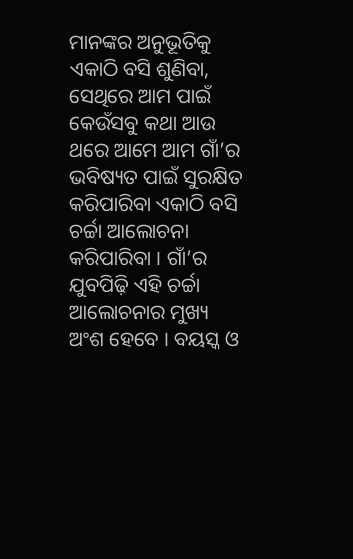ମାନଙ୍କର ଅନୁଭୂତିକୁ ଏକାଠି ବସି ଶୁଣିବା, ସେଥିରେ ଆମ ପାଇଁ କେଉଁସବୁ କଥା ଆଉ ଥରେ ଆମେ ଆମ ଗାଁ’ର ଭବିଷ୍ୟତ ପାଇଁ ସୁରକ୍ଷିତ କରିପାରିବା ଏକାଠି ବସି ଚର୍ଚ୍ଚା ଆଲୋଚନା କରିପାରିବା । ଗାଁ’ର ଯୁବପିଢ଼ି ଏହି ଚର୍ଚ୍ଚା ଆଲୋଚନାର ମୁଖ୍ୟ ଅଂଶ ହେବେ । ବୟସ୍କ ଓ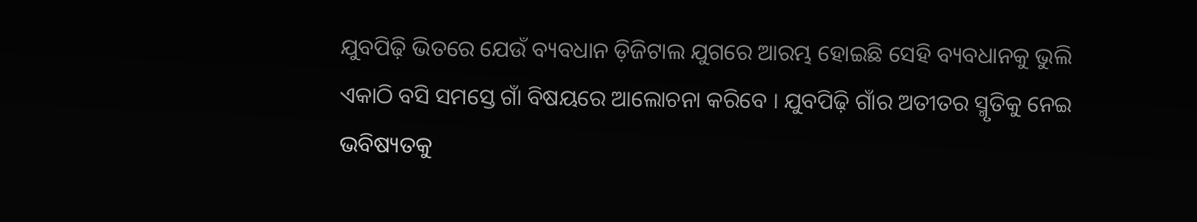ଯୁବପିଢ଼ି ଭିତରେ ଯେଉଁ ବ୍ୟବଧାନ ଡ଼ିଜିଟାଲ ଯୁଗରେ ଆରମ୍ଭ ହୋଇଛି ସେହି ବ୍ୟବଧାନକୁ ଭୁଲି ଏକାଠି ବସି ସମସ୍ତେ ଗାଁ ବିଷୟରେ ଆଲୋଚନା କରିବେ । ଯୁବପିଢ଼ି ଗାଁର ଅତୀତର ସ୍ମୃତିକୁ ନେଇ ଭବିଷ୍ୟତକୁ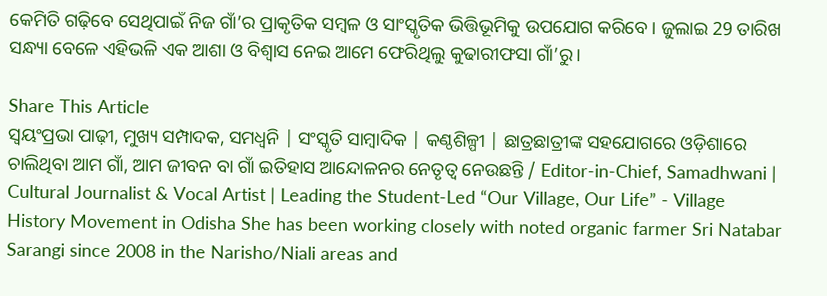କେମିତି ଗଢ଼ିବେ ସେଥିପାଇଁ ନିଜ ଗାଁ’ର ପ୍ରାକୃତିକ ସମ୍ବଳ ଓ ସାଂସ୍କୃତିକ ଭିତ୍ତିଭୂମିକୁ ଉପଯୋଗ କରିବେ । ଜୁଲାଇ 29 ତାରିଖ ସନ୍ଧ୍ୟା ବେଳେ ଏହିଭଳି ଏକ ଆଶା ଓ ବିଶ୍ୱାସ ନେଇ ଆମେ ଫେରିଥିଲୁ କୁଢାରୀଫସା ଗାଁ’ରୁ।

Share This Article
ସ୍ଵୟଂପ୍ରଭା ପାଢ଼ୀ, ମୁଖ୍ୟ ସମ୍ପାଦକ, ସମଧ୍ୱନି | ସଂସ୍କୃତି ସାମ୍ବାଦିକ | କଣ୍ଠଶିଳ୍ପୀ | ଛାତ୍ରଛାତ୍ରୀଙ୍କ ସହଯୋଗରେ ଓଡ଼ିଶାରେ ଚାଲିଥିବା ଆମ ଗାଁ, ଆମ ଜୀବନ ବା ଗାଁ ଇତିହାସ ଆନ୍ଦୋଳନର ନେତୃତ୍ଵ ନେଉଛନ୍ତି / Editor-in-Chief, Samadhwani | Cultural Journalist & Vocal Artist | Leading the Student-Led “Our Village, Our Life” - Village History Movement in Odisha She has been working closely with noted organic farmer Sri Natabar Sarangi since 2008 in the Narisho/Niali areas and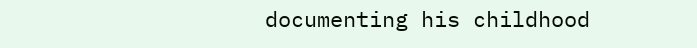documenting his childhood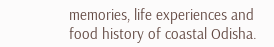memories, life experiences and food history of coastal Odisha.